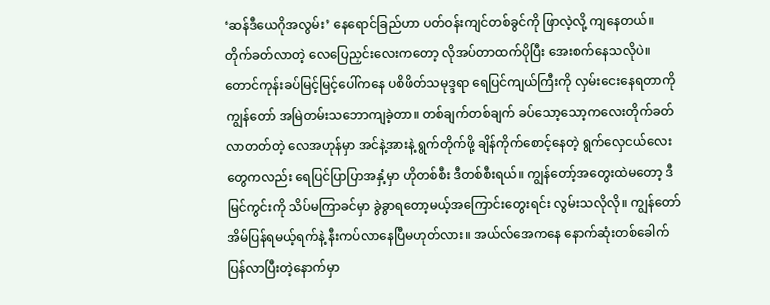‘ဆန်ဒီယေဂိုအလွမ်း’ နေရောင်ခြည်ဟာ ပတ်ဝန်းကျင်တစ်ခွင်ကို ဖြာလဲ့လို့ ကျနေတယ်။ တိုက်ခတ်လာတဲ့ လေပြေညှင်းလေးကတော့ လိုအပ်တာထက်ပိုပြီး အေးစက်နေသလိုပဲ။ တောင်ကုန်းခပ်မြင့်မြင့်ပေါ်ကနေ ပစိဖိတ်သမုဒ္ဒရာ ရေပြင်ကျယ်ကြီးကို လှမ်းငေးနေရတာကို ကျွန်တော် အမြဲတမ်းသဘောကျခဲ့တာ။ တစ်ချက်တစ်ချက် ခပ်သော့သော့ကလေးတိုက်ခတ်လာတတ်တဲ့ လေအဟုန်မှာ အင်နဲ့အားနဲ့ ရွက်တိုက်ဖို့ ချိန်ကိုက်စောင့်နေတဲ့ ရွက်လှေငယ်လေးတွေကလည်း ရေပြင်ပြာပြာအနှံ့မှာ ဟိုတစ်စီး ဒီတစ်စီးရယ်။ ကျွန်တော့်အတွေးထဲမတော့ ဒီမြင်ကွင်းကို သိပ်မကြာခင်မှာ ခွဲခွာရတော့မယ့်အကြောင်းတွေးရင်း လွမ်းသလိုလို။ ကျွန်တော် အိမ်ပြန်ရမယ့်ရက်နဲ့ နီးကပ်လာနေပြီမဟုတ်လား။ အယ်လ်အေကနေ နောက်ဆုံးတစ်ခေါက်ပြန်လာပြီးတဲ့နောက်မှာ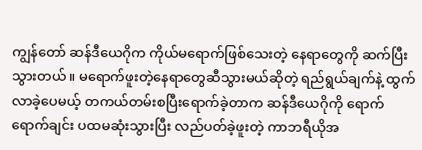ကျွန်တော် ဆန်ဒီယေဂိုက ကိုယ်မရောက်ဖြစ်သေးတဲ့ နေရာတွေကို ဆက်ပြီးသွားတယ်။ မရောက်ဖူးတဲ့နေရာတွေဆီသွားမယ်ဆိုတဲ့ ရည်ရွယ်ချက်နဲ့ ထွက်လာခဲ့ပေမယ့် တကယ်တမ်းစပြီးရောက်ခဲ့တာက ဆန်ဒီယေဂိုကို ရောက်ရောက်ချင်း ပထမဆုံးသွားပြီး လည်ပတ်ခဲ့ဖူးတဲ့ ကာဘရီယိုအ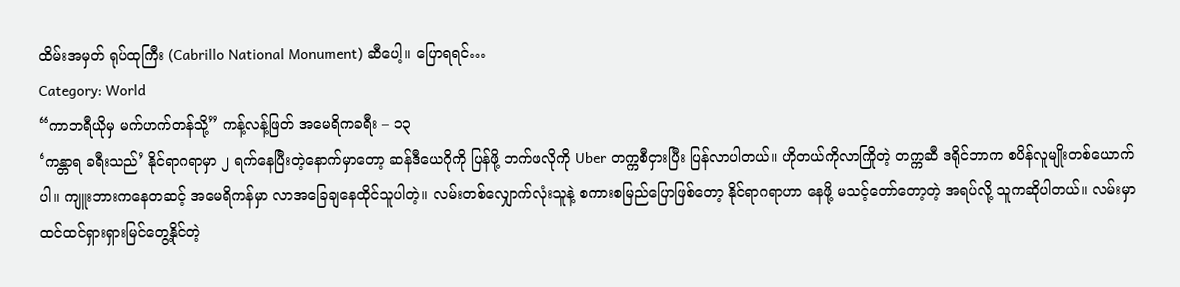ထိမ်းအမှတ် ရုပ်ထုကြီး (Cabrillo National Monument) ဆီပေါ့။ ပြောရရင်…
Category: World
“ကာဘရီယိုမှ မက်ဟက်တန်သို့” ကန့်လန့်ဖြတ် အမေရိကခရီး – ၁၃
‘ကန္တာရ ခရီးသည်’ နိုင်ရာဂရာမှာ ၂ ရက်နေပြီးတဲ့နောက်မှာတော့ ဆန်ဒီယေဂိုကို ပြန်ဖို့ ဘက်ဖလိုကို Uber တက္ကစီငှားပြီး ပြန်လာပါတယ်။ ဟိုတယ်ကိုလာကြိုတဲ့ တက္ကဆီ ဒရိုင်ဘာက စပိန်လူမျိုးတစ်ယောက်ပါ။ ကျူးဘားကနေတဆင့် အမေရိကန်မှာ လာအခြေချနေထိုင်သူပါတဲ့။ လမ်းတစ်လျှောက်လုံးသူနဲ့ စကားစမြည်ပြောဖြစ်တော့ နိုင်ရာဂရာဟာ နေဖို့ မသင့်တော်တော့တဲ့ အရပ်လို့ သူကဆိုပါတယ်။ လမ်းမှာထင်ထင်ရှားရှားမြင်တွေ့နိုင်တဲ့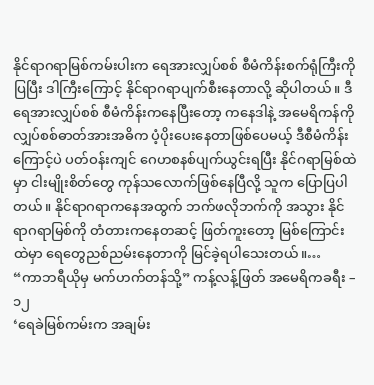နိုင်ရာဂရာမြစ်ကမ်းပါးက ရေအားလျှပ်စစ် စီမံကိန်းစက်ရုံကြီးကိုပြပြီး ဒါကြီးကြောင့် နိုင်ရာဂရာပျက်စီးနေတာလို့ ဆိုပါတယ်။ ဒီရေအားလျှပ်စစ် စီမံကိန်းကနေပြီးတော့ ကနေဒါနဲ့ အမေရိကန်ကို လျှပ်စစ်ဓာတ်အားအဓိက ပံ့ပိုးပေးနေတာဖြစ်ပေမယ့် ဒီစီမံကိန်းကြောင့်ပဲ ပတ်ဝန်းကျင် ဂေဟစနစ်ပျက်ယွင်းရပြီး နိုင်ဂရာမြစ်ထဲမှာ ငါးမျိုးစိတ်တွေ ကုန်သလောက်ဖြစ်နေပြီလို့ သူက ပြောပြပါတယ်။ နိုင်ရာဂရာကနေအထွက် ဘက်ဖလိုဘက်ကို အသွား နိုင်ရာဂရာမြစ်ကို တံတားကနေတဆင့် ဖြတ်ကူးတော့ မြစ်ကြောင်းထဲမှာ ရေတွေညစ်ညမ်းနေတာကို မြင်ခဲ့ရပါသေးတယ်။…
“ကာဘရီယိုမှ မက်ဟက်တန်သို့” ကန့်လန့်ဖြတ် အမေရိကခရီး – ၁၂
‘ရေခဲမြစ်ကမ်းက အချမ်း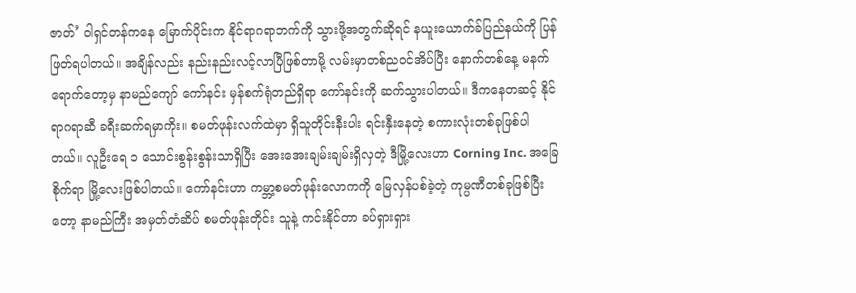ဇာတ်’ ဝါရှင်တန်ကနေ မြောက်ပိုင်းက နိုင်ရာဂရာဘက်ကို သွားဖို့အတွက်ဆိုရင် နယူးယောက်ခ်ပြည်နယ်ကို ပြန်ဖြတ်ရပါတယ်။ အချိန်လည်း နည်းနည်းလင့်လာပြီဖြစ်တာမို့ လမ်းမှာတစ်ညဝင်အိပ်ပြီး နောက်တစ်နေ့ မနက်ရောက်တော့မှ နာမည်ကျော် ကော်နင်း မှန်စက်ရုံတည်ရှိရာ ကော်နင်းကို ဆက်သွားပါတယ်။ ဒီကနေတဆင့် နိုင်ရာဂရာဆီ ခရီးဆက်ရမှာကိုး။ စမတ်ဖုန်းလက်ထဲမှာ ရှိသူတိုင်းနီးပါး ရင်းနှီးနေတဲ့ စကားလုံးတစ်ခုဖြစ်ပါတယ်။ လူဦးရေ ၁ သောင်းစွန်းစွန်းသာရှိပြီး အေးအေးချမ်းချမ်းရှိလှတဲ့ ဒီမြို့လေးဟာ Corning Inc. အခြေစိုက်ရာ မြို့လေးဖြစ်ပါတယ်။ ကော်နင်းဟာ ကမ္ဘာ့စမတ်ဖုန်းလောကကို မြေလှန်ပစ်ခဲ့တဲ့ ကုမ္ပဏီတစ်ခုဖြစ်ပြီးတော့ နာမည်ကြီး အမှတ်တံဆိပ် စမတ်ဖုန်းတိုင်း သူနဲ့ ကင်းနိုင်တာ ခပ်ရှားရှား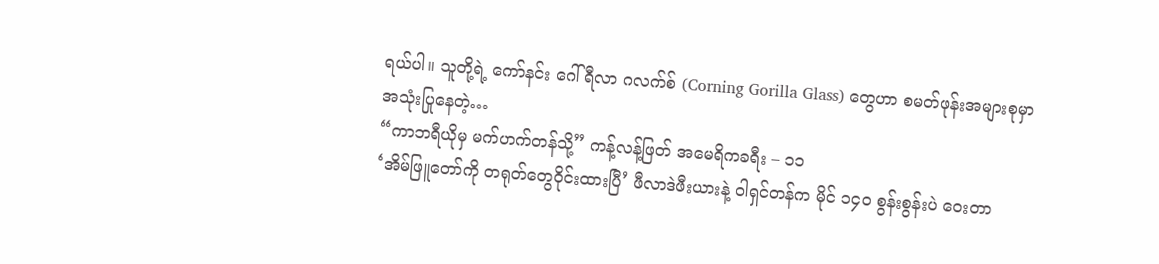ရယ်ပါ။ သူတို့ရဲ့ ကော်နင်း ဂေါ်ရီလာ ဂလက်စ် (Corning Gorilla Glass) တွေဟာ စမတ်ဖုန်းအများစုမှာ အသုံးပြုနေတဲ့…
“ကာဘရီယိုမှ မက်ဟက်တန်သို့” ကန့်လန့်ဖြတ် အမေရိကခရီး – ၁၁
‘အိမ်ဖြူတော်ကို တရုတ်တွေဝိုင်းထားပြီ’ ဖီလာဒဲဖီးယားနဲ့ ဝါရှင်တန်က မိုင် ၁၄၀ စွန်းစွန်းပဲ ဝေးတာ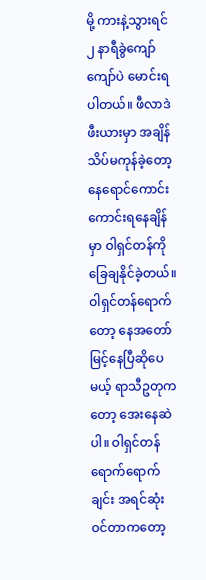မို့ ကားနဲ့သွားရင် ၂ နာရီခွဲကျော်ကျော်ပဲ မောင်းရပါတယ်။ ဖီလာဒဲဖီးယားမှာ အချိန်သိပ်မကုန်ခဲ့တော့ နေရောင်ကောင်းကောင်းရနေချိန်မှာ ဝါရှင်တန်ကို ခြေချနိုင်ခဲ့တယ်။ ဝါရှင်တန်ရောက်တော့ နေအတော်မြင့်နေပြီဆိုပေမယ့် ရာသီဥတုကတော့ အေးနေဆဲပါ။ ဝါရှင်တန်ရောက်ရောက်ချင်း အရင်ဆုံး ဝင်တာကတော့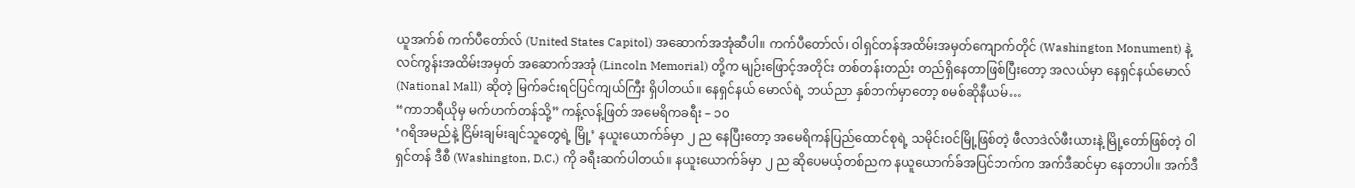ယူအက်စ် ကက်ပီတော်လ် (United States Capitol) အဆောက်အအုံဆီပါ။ ကက်ပီတော်လ်၊ ဝါရှင်တန်အထိမ်းအမှတ်ကျောက်တိုင် (Washington Monument) နဲ့ လင်ကွန်းအထိမ်းအမှတ် အဆောက်အအုံ (Lincoln Memorial) တို့က မျဉ်းဖြောင့်အတိုင်း တစ်တန်းတည်း တည်ရှိနေတာဖြစ်ပြီးတော့ အလယ်မှာ နေရှင်နယ်မောလ် (National Mall) ဆိုတဲ့ မြက်ခင်းရင်ပြင်ကျယ်ကြီး ရှိပါတယ်။ နေရှင်နယ် မောလ်ရဲ့ ဘယ်ညာ နှစ်ဘက်မှာတော့ စမစ်ဆိုနီယမ်…
“ကာဘရီယိုမှ မက်ဟက်တန်သို့” ကန့်လန့်ဖြတ် အမေရိကခရီး – ၁၀
‘ဂရိအမည်နဲ့ ငြိမ်းချမ်းချင်သူတွေရဲ့ မြို့’ နယူးယောက်ခ်မှာ ၂ ည နေပြီးတော့ အမေရိကန်ပြည်ထောင်စုရဲ့ သမိုင်းဝင်မြို့ဖြစ်တဲ့ ဖီလာဒဲလ်ဖီးယားနဲ့ မြို့တော်ဖြစ်တဲ့ ဝါရှင်တန် ဒီစီ (Washington, D.C.) ကို ခရီးဆက်ပါတယ်။ နယူးယောက်ခ်မှာ ၂ ည ဆိုပေမယ့်တစ်ညက နယူယောက်ခ်အပြင်ဘက်က အက်ဒီဆင်မှာ နေတာပါ။ အက်ဒီ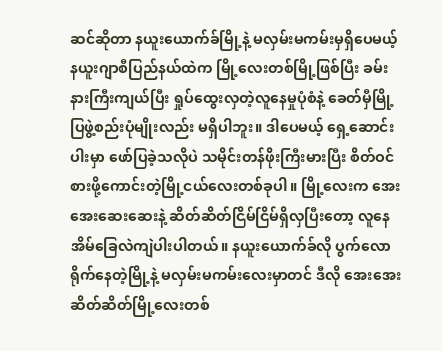ဆင်ဆိုတာ နယူးယောက်ခ်မြို့နဲ့ မလှမ်းမကမ်းမှရှိပေမယ့် နယူးဂျာစီပြည်နယ်ထဲက မြို့လေးတစ်မြို့ဖြစ်ပြီး ခမ်းနားကြီးကျယ်ပြီး ရှုပ်ထွေးလှတဲ့လူနေမှုပုံစံနဲ့ ခေတ်မှီမြို့ပြဖွဲ့စည်းပုံမျိုးလည်း မရှိပါဘူး။ ဒါပေမယ့် ရှေ့ဆောင်းပါးမှာ ဖော်ပြခဲ့သလိုပဲ သမိုင်းတန်ဖိုးကြီးမားပြီး စိတ်ဝင်စားဖို့ကောင်းတဲ့မြို့ငယ်လေးတစ်ခုပါ။ မြို့လေးက အေးအေးဆေးဆေးနဲ့ ဆိတ်ဆိတ်ငြိမ်ငြိမ်ရှိလှပြီးတော့ လူနေအိမ်ခြေလဲကျဲပါးပါတယ်။ နယူးယောက်ခ်လို ပွက်လောရိုက်နေတဲ့မြို့နဲ့ မလှမ်းမကမ်းလေးမှာတင် ဒီလို အေးအေးဆိတ်ဆိတ်မြို့လေးတစ်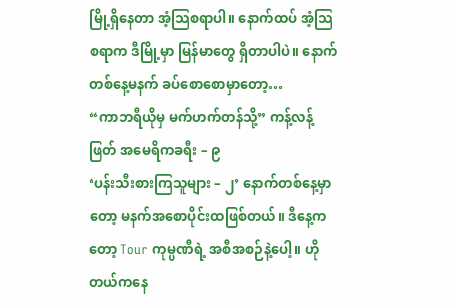မြို့ရှိနေတာ အံ့သြစရာပါ။ နောက်ထပ် အံ့သြစရာက ဒီမြို့မှာ မြန်မာတွေ ရှိတာပါပဲ။ နောက်တစ်နေ့မနက် ခပ်စောစောမှာတော့…
“ကာဘရီယိုမှ မက်ဟက်တန်သို့” ကန့်လန့်ဖြတ် အမေရိကခရီး – ၉
‘ပန်းသီးစားကြသူများ – ၂’ နောက်တစ်နေ့မှာတော့ မနက်အစောပိုင်းထဖြစ်တယ်။ ဒီနေ့ကတော့ Tour ကုမ္ပဏီရဲ့ အစီအစဉ်နဲ့ပေါ့။ ဟိုတယ်ကနေ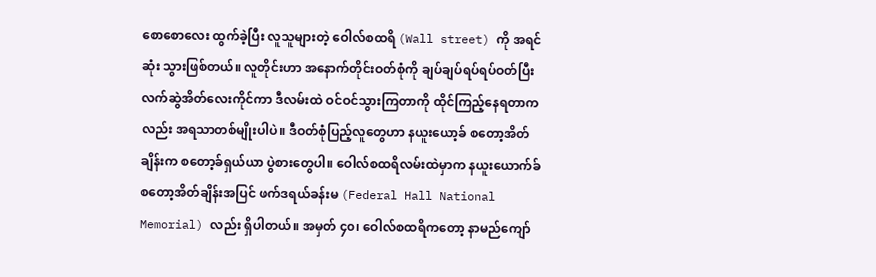စောစောလေး ထွက်ခဲ့ပြီး လူသူများတဲ့ ဝေါလ်စထရိ (Wall street) ကို အရင်ဆုံး သွားဖြစ်တယ်။ လူတိုင်းဟာ အနောက်တိုင်းဝတ်စုံကို ချပ်ချပ်ရပ်ရပ်ဝတ်ပြီး လက်ဆွဲအိတ်လေးကိုင်ကာ ဒီလမ်းထဲ ဝင်ဝင်သွားကြတာကို ထိုင်ကြည့်နေရတာကလည်း အရသာတစ်မျိုးပါပဲ။ ဒီဝတ်စုံပြည့်လူတွေဟာ နယူးယော့ခ် စတော့အိတ်ချိန်းက စတော့ခ်ရှယ်ယာ ပွဲစားတွေပါ။ ဝေါလ်စထရိလမ်းထဲမှာက နယူးယောက်ခ် စတော့အိတ်ချိန်းအပြင် ဖက်ဒရယ်ခန်းမ (Federal Hall National Memorial) လည်း ရှိပါတယ်။ အမှတ် ၄၀၊ ဝေါလ်စထရိကတော့ နာမည်ကျော်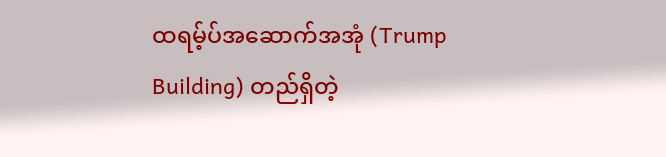ထရမ့်ပ်အဆောက်အအုံ (Trump Building) တည်ရှိတဲ့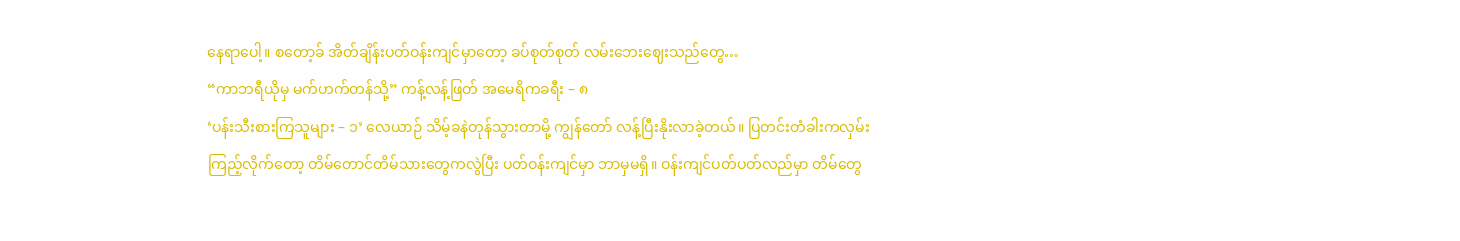နေရာပေါ့။ စတော့ခ် အိတ်ချိန်းပတ်ဝန်းကျင်မှာတော့ ခပ်စုတ်စုတ် လမ်းဘေးဈေးသည်တွေ…
“ကာဘရီယိုမှ မက်ဟက်တန်သို့” ကန့်လန့်ဖြတ် အမေရိကခရီး – ၈
‘ပန်းသီးစားကြသူများ – ၁’ လေယာဉ် သိမ့်ခနဲတုန်သွားတာမို့ ကျွန်တော် လန့်ပြီးနိုးလာခဲ့တယ်။ ပြတင်းတံခါးကလှမ်းကြည့်လိုက်တော့ တိမ်တောင်တိမ်သားတွေကလွဲပြီး ပတ်ဝန်းကျင်မှာ ဘာမှမရှိ။ ဝန်းကျင်ပတ်ပတ်လည်မှာ တိမ်တွေ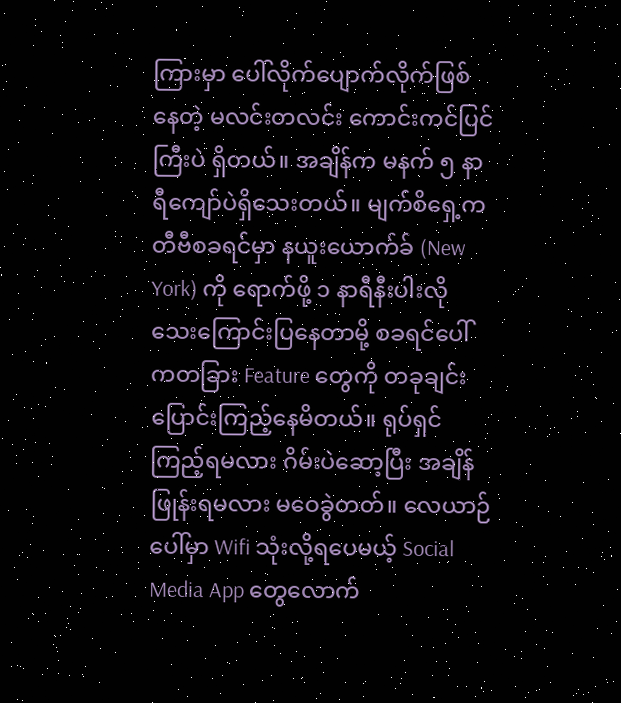ကြားမှာ ပေါ်လိုက်ပျောက်လိုက်ဖြစ်နေတဲ့ မလင်းတလင်း ကောင်းကင်ပြင်ကြီးပဲ ရှိတယ်။ အချိန်က မနက် ၅ နာရီကျော်ပဲရှိသေးတယ်။ မျက်စိရှေ့က တီဗီစခရင်မှာ နယူးယောက်ခ် (New York) ကို ရောက်ဖို့ ၁ နာရီနီးပါးလိုသေးကြောင်းပြနေတာမို့ စခရင်ပေါ်ကတခြား Feature တွေကို တခုချင်း ပြောင်းကြည့်နေမိတယ်။ ရုပ်ရှင်ကြည့်ရမလား ဂိမ်းပဲဆော့ပြီး အချိန်ဖြုန်းရမလား မဝေခွဲတတ်။ လေယာဉ်ပေါ်မှာ Wifi သုံးလို့ရပေမယ့် Social Media App တွေလောက်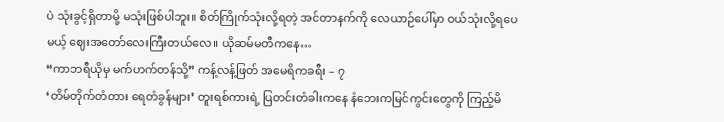ပဲ သုံးခွင့်ရှိတာမို့ မသုံးဖြစ်ပါဘူး။ စိတ်ကြိုက်သုံးလို့ရတဲ့ အင်တာနက်ကို လေယာဉ်ပေါ်မှာ ဝယ်သုံးလို့ရပေမယ့် ဈေးအတော်လေးကြီးတယ်လေ။ ယိုဆမ်မတီကနေ…
“ကာဘရီယိုမှ မက်ဟက်တန်သို့” ကန့်လန့်ဖြတ် အမေရိကခရီး – ၇
‘တိမ်တိုက်တံတား ရေတံခွန်များ’ တူးရစ်ကားရဲ့ ပြတင်းတံခါးကနေ နံဘေးကမြင်ကွင်းတွေကို ကြည့်မိ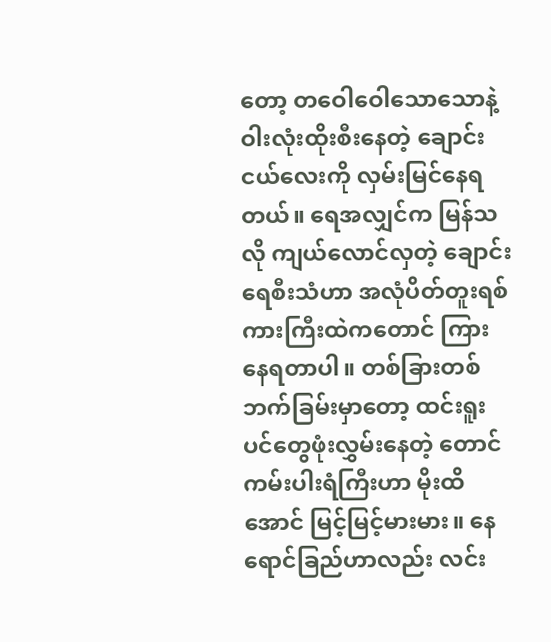တော့ တဝေါဝေါသောသောနဲ့ ဝါးလုံးထိုးစီးနေတဲ့ ချောင်းငယ်လေးကို လှမ်းမြင်နေရတယ်။ ရေအလျှင်က မြန်သလို ကျယ်လောင်လှတဲ့ ချောင်းရေစီးသံဟာ အလုံပိတ်တူးရစ်ကားကြီးထဲကတောင် ကြားနေရတာပါ။ တစ်ခြားတစ်ဘက်ခြမ်းမှာတော့ ထင်းရူးပင်တွေဖုံးလွှမ်းနေတဲ့ တောင်ကမ်းပါးရံကြီးဟာ မိုးထိအောင် မြင့်မြင့်မားမား။ နေရောင်ခြည်ဟာလည်း လင်း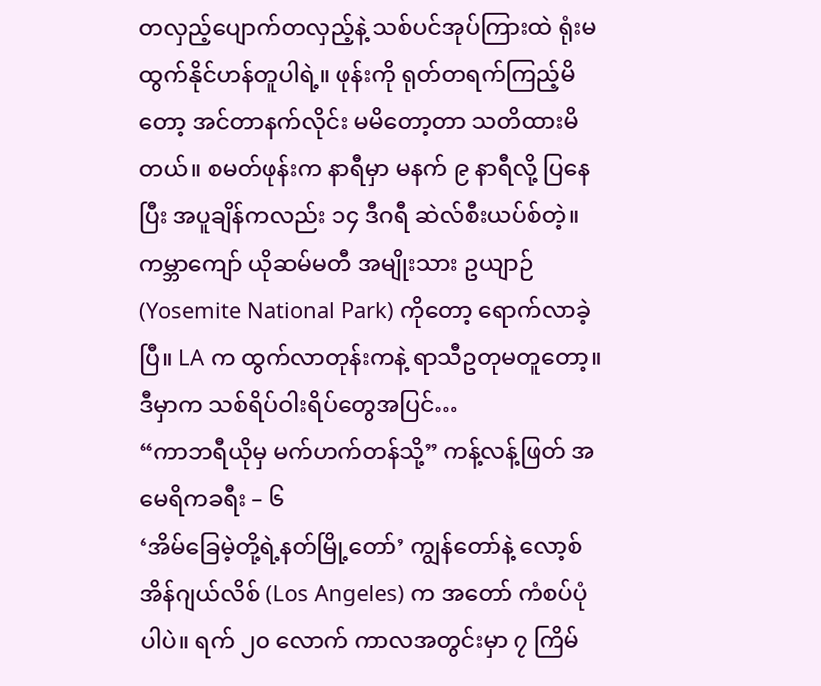တလှည့်ပျောက်တလှည့်နဲ့ သစ်ပင်အုပ်ကြားထဲ ရုံးမထွက်နိုင်ဟန်တူပါရဲ့။ ဖုန်းကို ရုတ်တရက်ကြည့်မိတော့ အင်တာနက်လိုင်း မမိတော့တာ သတိထားမိတယ်။ စမတ်ဖုန်းက နာရီမှာ မနက် ၉ နာရီလို့ ပြနေပြီး အပူချိန်ကလည်း ၁၄ ဒီဂရီ ဆဲလ်စီးယပ်စ်တဲ့။ ကမ္ဘာကျော် ယိုဆမ်မတီ အမျိုးသား ဥယျာဉ် (Yosemite National Park) ကိုတော့ ရောက်လာခဲ့ပြီ။ LA က ထွက်လာတုန်းကနဲ့ ရာသီဥတုမတူတော့။ ဒီမှာက သစ်ရိပ်ဝါးရိပ်တွေအပြင်…
“ကာဘရီယိုမှ မက်ဟက်တန်သို့” ကန့်လန့်ဖြတ် အမေရိကခရီး – ၆
‘အိမ်ခြေမဲ့တို့ရဲ့နတ်မြို့တော်’ ကျွန်တော်နဲ့ လော့စ်အိန်ဂျယ်လိစ် (Los Angeles) က အတော် ကံစပ်ပုံပါပဲ။ ရက် ၂၀ လောက် ကာလအတွင်းမှာ ၇ ကြိမ်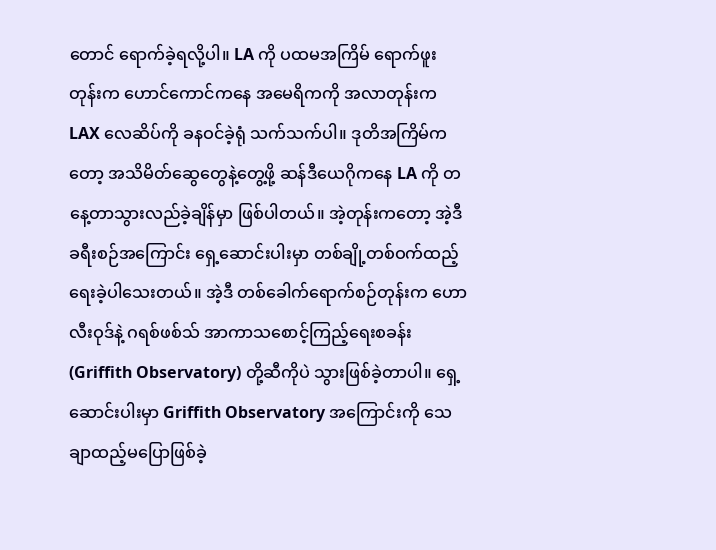တောင် ရောက်ခဲ့ရလို့ပါ။ LA ကို ပထမအကြိမ် ရောက်ဖူးတုန်းက ဟောင်ကောင်ကနေ အမေရိကကို အလာတုန်းက LAX လေဆိပ်ကို ခနဝင်ခဲ့ရုံ သက်သက်ပါ။ ဒုတိအကြိမ်ကတော့ အသိမိတ်ဆွေတွေနဲ့တွေ့ဖို့ ဆန်ဒီယေဂိုကနေ LA ကို တနေ့တာသွားလည်ခဲ့ချိန်မှာ ဖြစ်ပါတယ်။ အဲ့တုန်းကတော့ အဲ့ဒီ ခရီးစဉ်အကြောင်း ရှေ့ဆောင်းပါးမှာ တစ်ချို့တစ်ဝက်ထည့်ရေးခဲ့ပါသေးတယ်။ အဲ့ဒီ တစ်ခေါက်ရောက်စဉ်တုန်းက ဟောလီးဝုဒ်နဲ့ ဂရစ်ဖစ်သ် အာကာသစောင့်ကြည့်ရေးစခန်း (Griffith Observatory) တို့ဆီကိုပဲ သွားဖြစ်ခဲ့တာပါ။ ရှေ့ဆောင်းပါးမှာ Griffith Observatory အကြောင်းကို သေချာထည့်မပြောဖြစ်ခဲ့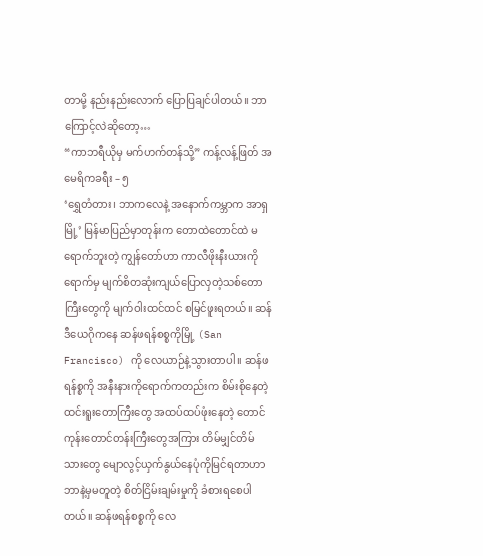တာမို့ နည်းနည်းလောက် ပြောပြချင်ပါတယ်။ ဘာကြောင့်လဲဆိုတော့…
“ကာဘရီယိုမှ မက်ဟက်တန်သို့” ကန့်လန့်ဖြတ် အမေရိကခရီး – ၅
‘ရွှေတံတား၊ ဘာကလေနဲ့ အနောက်ကမ္ဘာက အာရှမြို့’ မြန်မာပြည်မှာတုန်းက တောထဲတောင်ထဲ မရောက်ဘူးတဲ့ ကျွန်တော်ဟာ ကာလီဖိုးနီးယားကိုရောက်မှ မျက်စိတဆုံးကျယ်ပြောလှတဲ့သစ်တောကြီးတွေကို မျက်ဝါးထင်ထင် စမြင်ဖူးရတယ်။ ဆန်ဒီယေဂိုကနေ ဆန်ဖရန်စစ္စကိုမြို့ (San Francisco) ကို လေယာဉ်နဲ့သွားတာပါ။ ဆန်ဖရန်စ္စကို အနီးနားကိုရောက်ကတည်းက စိမ်းစိုနေတဲ့ထင်းရူးတောကြီးတွေ အထပ်ထပ်ဖုံးနေတဲ့ တောင်ကုန်းတောင်တန်းကြီးတွေအကြား တိမ်မျှင်တိမ်သားတွေ မျောလွင့်ယှက်နွယ်နေပုံကိုမြင်ရတာဟာ ဘာနဲ့မှမတူတဲ့ စိတ်ငြိမ်းချမ်းမှုကို ခံစားရစေပါတယ်။ ဆန်ဖရန်စစ္စကို လေ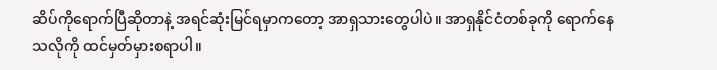ဆိပ်ကိုရောက်ပြီဆိုတာနဲ့ အရင်ဆုံးမြင်ရမှာကတော့ အာရှသားတွေပါပဲ။ အာရှနိုင်ငံတစ်ခုကို ရောက်နေသလိုကို ထင်မှတ်မှားစရာပါ။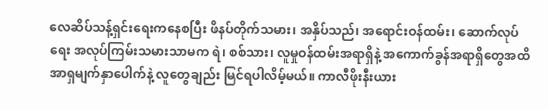လေဆိပ်သန့်ရှင်းရေးကနေစပြီး ဖိနပ်တိုက်သမား၊ အနှိပ်သည်၊ အရောင်းဝန်ထမ်း၊ ဆောက်လုပ်ရေး အလုပ်ကြမ်းသမားသာမက ရဲ၊ စစ်သား၊ လူမှုဝန်ထမ်းအရာရှိနဲ့ အကောက်ခွန်အရာရှိတွေအထိ အာရှမျက်နှာပေါက်နဲ့ လူတွေချည်း မြင်ရပါလိမ့်မယ်။ ကာလီဖိုးနီးယား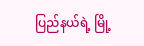ပြည်နယ်ရဲ့ မြို့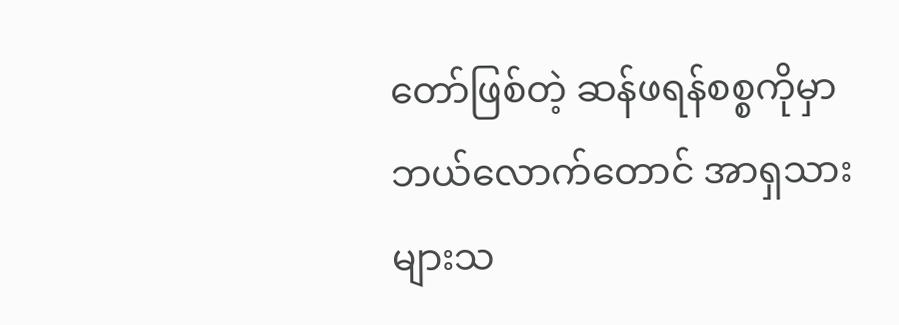တော်ဖြစ်တဲ့ ဆန်ဖရန်စစ္စကိုမှာ ဘယ်လောက်တောင် အာရှသားများသ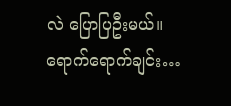လဲ ပြောပြဦးမယ်။ ရောက်ရောက်ချင်း…